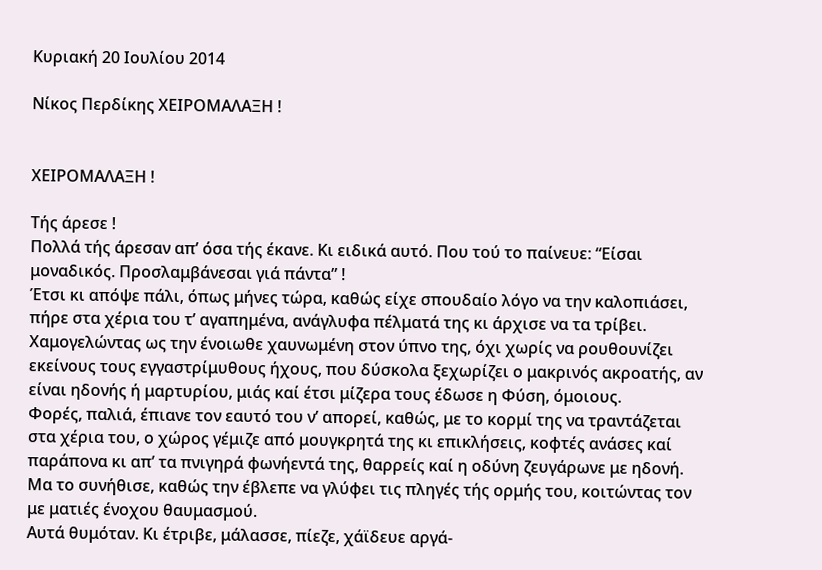Κυριακή 20 Ιουλίου 2014

Νίκος Περδίκης ΧΕΙΡΟΜΑΛΑΞΗ !


ΧΕΙΡΟΜΑΛΑΞΗ !

Τής άρεσε !
Πολλά τής άρεσαν απ’ όσα τής έκανε. Κι ειδικά αυτό. Που τού το παίνευε: “Είσαι μοναδικός. Προσλαμβάνεσαι γιά πάντα” !
Έτσι κι απόψε πάλι, όπως μήνες τώρα, καθώς είχε σπουδαίο λόγο να την καλοπιάσει, πήρε στα χέρια του τ’ αγαπημένα, ανάγλυφα πέλματά της κι άρχισε να τα τρίβει. Χαμογελώντας ως την ένοιωθε χαυνωμένη στον ύπνο της, όχι χωρίς να ρουθουνίζει εκείνους τους εγγαστρίμυθους ήχους, που δύσκολα ξεχωρίζει ο μακρινός ακροατής, αν είναι ηδονής ή μαρτυρίου, μιάς καί έτσι μίζερα τους έδωσε η Φύση, όμοιους.
Φορές, παλιά, έπιανε τον εαυτό του ν’ απορεί, καθώς, με το κορμί της να τραντάζεται στα χέρια του, ο χώρος γέμιζε από μουγκρητά της κι επικλήσεις, κοφτές ανάσες καί παράπονα κι απ’ τα πνιγηρά φωνήεντά της, θαρρείς καί η οδύνη ζευγάρωνε με ηδονή. Μα το συνήθισε, καθώς την έβλεπε να γλύφει τις πληγές τής ορμής του, κοιτώντας τον με ματιές ένοχου θαυμασμού.
Αυτά θυμόταν. Κι έτριβε, μάλασσε, πίεζε, χάϊδευε αργά-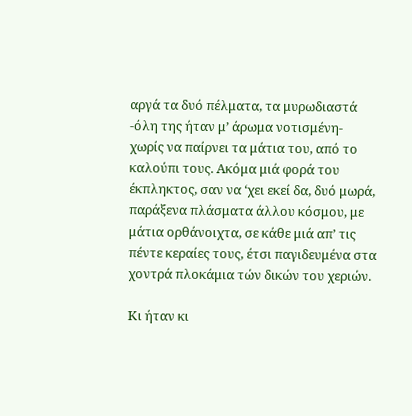αργά τα δυό πέλματα, τα μυρωδιαστά -όλη της ήταν μ’ άρωμα νοτισμένη- χωρίς να παίρνει τα μάτια του, από το καλούπι τους. Ακόμα μιά φορά του έκπληκτος, σαν να ‘χει εκεί δα, δυό μωρά, παράξενα πλάσματα άλλου κόσμου, με μάτια ορθάνοιχτα, σε κάθε μιά απ’ τις πέντε κεραίες τους, έτσι παγιδευμένα στα χοντρά πλοκάμια τών δικών του χεριών.

Κι ήταν κι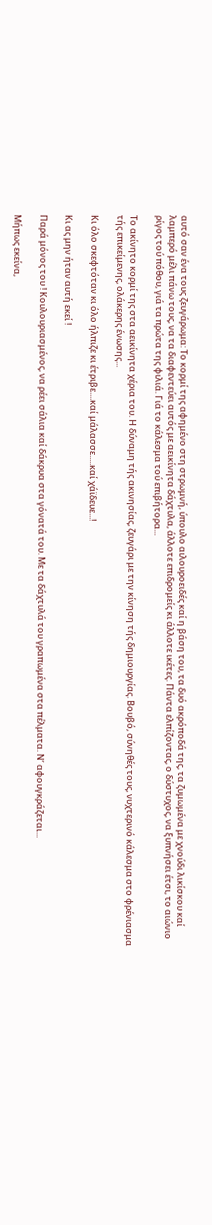αυτό σαν ένα τους ζευγάρωμα: Το κορμί της αφημένο στη στρωμνή, ύπουλο αιλουροειδές καί η βάση του, τα δυό ακρόποδά της, τα ζυμωμένα με χνούδι λικίσκου καί λαμπερό μέλι πάνω τους, να τα διαφεντεύει αυτός με αεικίνητα δάχτυλα, άλλοτε επιδρομείς κι άλλοτε ικέτες. Πάντα ελπίζοντας, ο δύστυχος, να ξυπνήσει έτσι, το αιώνιο ρίγος τού πόθου, γιά τα πρώτα της φιλιά. Γιά το κάλεσμα τού επιβήτορα...

Το ακίνητο κορμί της στα αεικίνητα χέρια του. Η δύναμη τής ακινησίας, ζευγάρι με την κίνηση τής δημιουργίας. Βουβό, σύνηθές τους, νυχτερινό κάλεσμα στο φρένιασμα τής επικείμενης, ολάκερης ένωσης...

Κι όλο σκεφτόταν κι όλο ήλπιζε κι έτριβε....καί μάλασσε.....καί χάϊδευε...!

Κι ας μην ήταν αυτή εκεί !

Παρά μόνος του ! Κουλουριασμένος, να ρέει σάλια καί δάκρυα στα γόνατά του. Με τα δάχτυλά του γραπωμένα στα πέλματα. Ν’ αφουγκράζεται...

Μήπως εκείνα,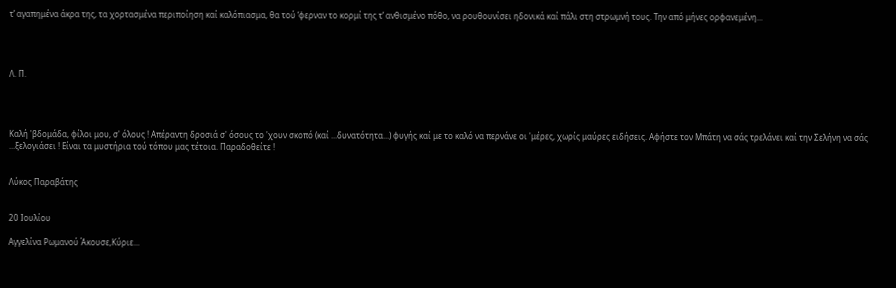τ’ αγαπημένα άκρα της, τα χορτασμένα περιποίηση καί καλόπιασμα, θα τού ‘φερναν το κορμί της τ’ ανθισμένο πόθο, να ρουθουνίσει ηδονικά καί πάλι στη στρωμνή τους. Την από μήνες ορφανεμένη...




Λ. Π.




Καλή 'βδομάδα, φίλοι μου, σ' όλους ! Απέραντη δροσιά σ' όσους το 'χουν σκοπό (καί ...δυνατότητα...) φυγής καί με το καλό να περνάνε οι 'μέρες, χωρίς μαύρες ειδήσεις. Αφήστε τον Μπάτη να σάς τρελάνει καί την Σελήνη να σάς ...ξελογιάσει ! Είναι τα μυστήρια τού τόπου μας τέτοια. Παραδοθείτε !


Λύκος Παραβάτης


20 Ιουλίου

Αγγελίνα Ρωμανού Άκουσε,Κύριε...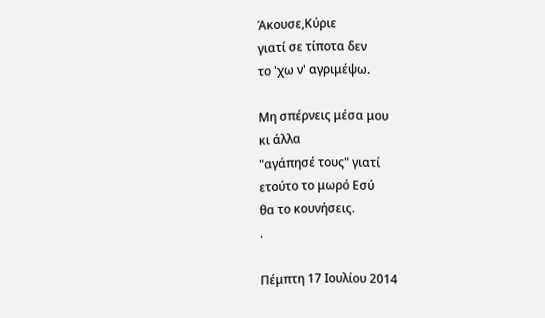Άκουσε,Κύριε
γιατί σε τίποτα δεν
το 'χω ν' αγριμέψω.

Μη σπέρνεις μέσα μου
κι άλλα
"αγάπησέ τους" γιατί
ετούτο το μωρό Εσύ
θα το κουνήσεις.
.

Πέμπτη 17 Ιουλίου 2014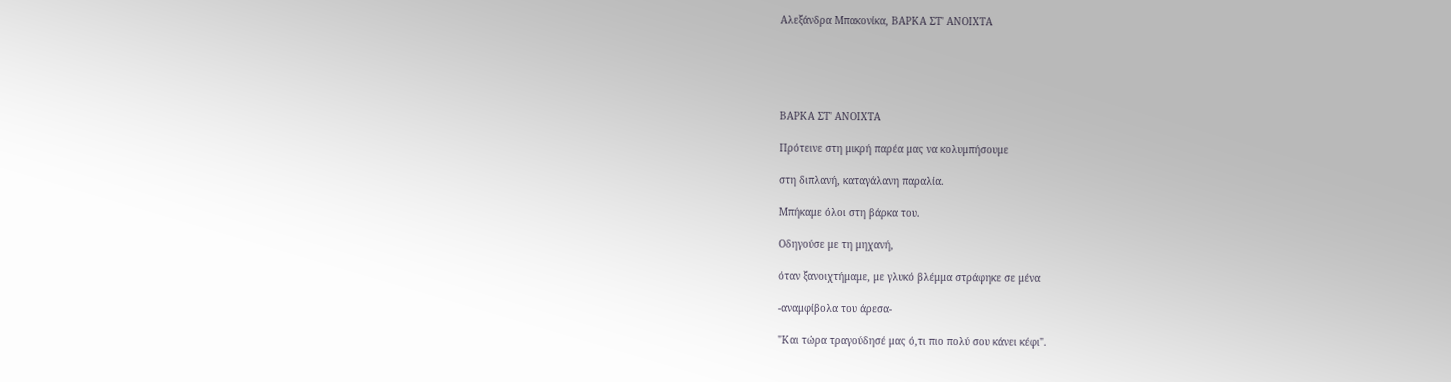Αλεξάνδρα Μπακονίκα, ΒΑΡΚΑ ΣΤ' ΑΝΟΙΧΤΑ





ΒΑΡΚΑ ΣΤ' ΑΝΟΙΧΤΑ

Πρότεινε στη μικρή παρέα μας να κολυμπήσουμε

στη διπλανή, καταγάλανη παραλία.

Μπήκαμε όλοι στη βάρκα του.

Οδηγούσε με τη μηχανή,

όταν ξανοιχτήμαμε, με γλυκό βλέμμα στράφηκε σε μένα

-αναμφίβολα του άρεσα-

"Και τώρα τραγούδησέ μας ό,τι πιο πολύ σου κάνει κέφι".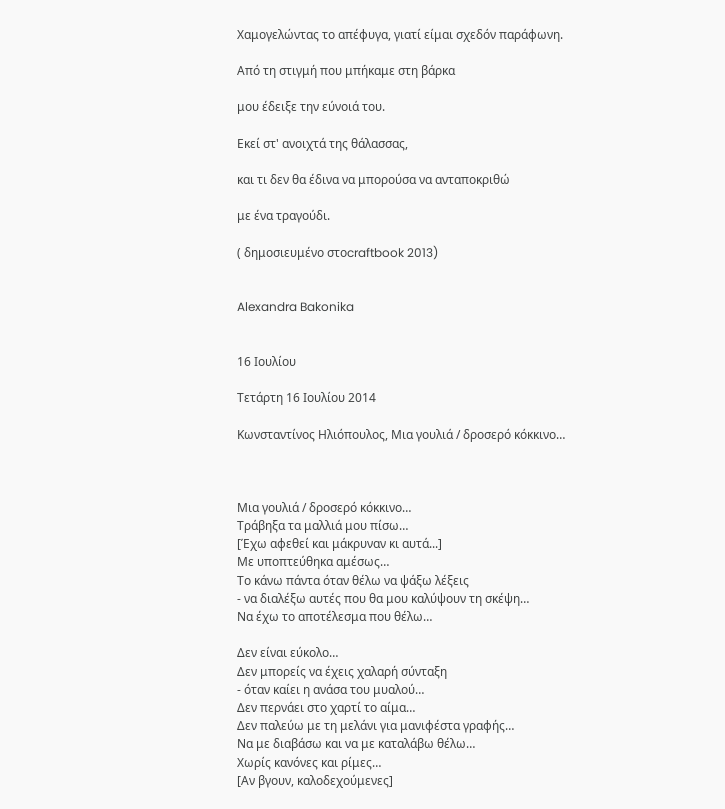Χαμογελώντας το απέφυγα, γιατί είμαι σχεδόν παράφωνη.

Από τη στιγμή που μπήκαμε στη βάρκα

μου έδειξε την εύνοιά του.

Εκεί στ' ανοιχτά της θάλασσας,

και τι δεν θα έδινα να μπορούσα να ανταποκριθώ

με ένα τραγούδι.

( δημοσιευμένο στοcraftbook 2013)


Alexandra Bakonika


16 Ιουλίου

Τετάρτη 16 Ιουλίου 2014

Κωνσταντίνος Ηλιόπουλος, Μια γουλιά / δροσερό κόκκινο…



Μια γουλιά / δροσερό κόκκινο…
Τράβηξα τα μαλλιά μου πίσω…
[Έχω αφεθεί και μάκρυναν κι αυτά...]
Με υποπτεύθηκα αμέσως…
Το κάνω πάντα όταν θέλω να ψάξω λέξεις
- να διαλέξω αυτές που θα μου καλύψουν τη σκέψη…
Να έχω το αποτέλεσμα που θέλω…

Δεν είναι εύκολο…
Δεν μπορείς να έχεις χαλαρή σύνταξη
- όταν καίει η ανάσα του μυαλού…
Δεν περνάει στο χαρτί το αίμα…
Δεν παλεύω με τη μελάνι για μανιφέστα γραφής…
Να με διαβάσω και να με καταλάβω θέλω…
Χωρίς κανόνες και ρίμες…
[Αν βγουν, καλοδεχούμενες]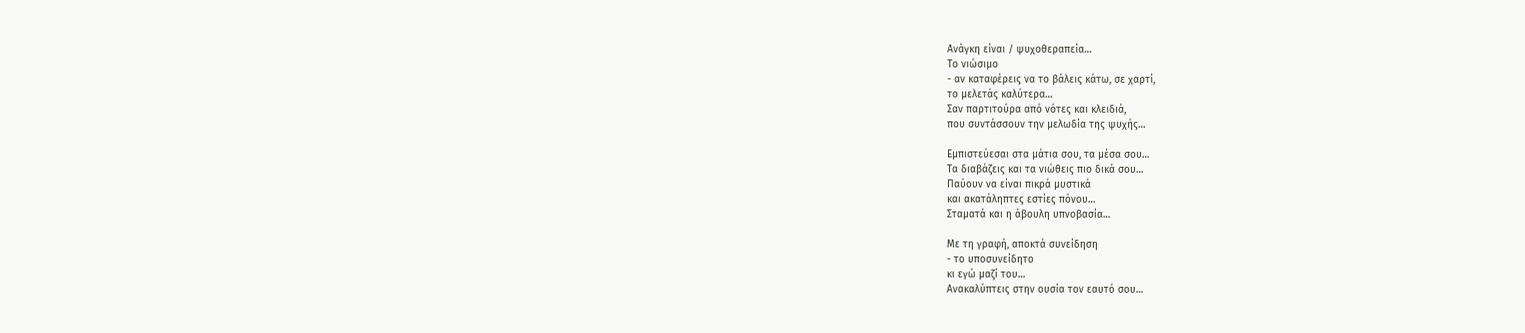Ανάγκη είναι / ψυχοθεραπεία…
Το νιώσιμο
- αν καταφέρεις να το βάλεις κάτω, σε χαρτί,
το μελετάς καλύτερα…
Σαν παρτιτούρα από νότες και κλειδιά,
που συντάσσουν την μελωδία της ψυχής…

Εμπιστεύεσαι στα μάτια σου, τα μέσα σου…
Τα διαβάζεις και τα νιώθεις πιο δικά σου…
Παύουν να είναι πικρά μυστικά
και ακατάληπτες εστίες πόνου…
Σταματά και η άβουλη υπνοβασία…

Με τη γραφή, αποκτά συνείδηση
- το υποσυνείδητο
κι εγώ μαζί του…
Ανακαλύπτεις στην ουσία τον εαυτό σου…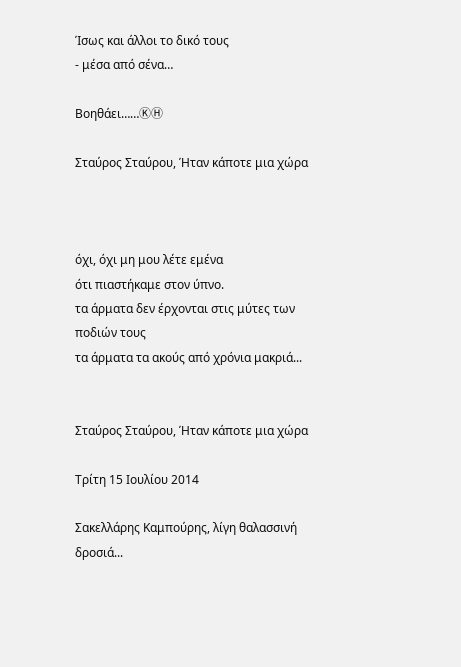Ίσως και άλλοι το δικό τους
- μέσα από σένα…

Βοηθάει……ⓀⒽ

Σταύρος Σταύρου, Ήταν κάποτε μια χώρα



όχι, όχι μη μου λέτε εμένα
ότι πιαστήκαμε στον ύπνο.
τα άρματα δεν έρχονται στις μύτες των ποδιών τους
τα άρματα τα ακούς από χρόνια μακριά...


Σταύρος Σταύρου, Ήταν κάποτε μια χώρα

Τρίτη 15 Ιουλίου 2014

Σακελλάρης Καμπούρης, λίγη θαλασσινή δροσιά...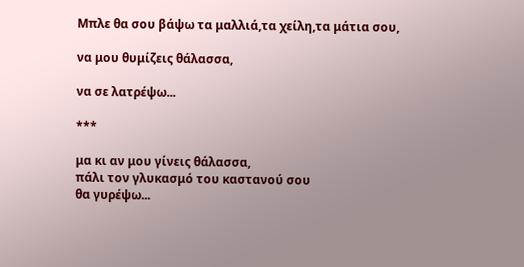Μπλε θα σου βάψω τα μαλλιά,τα χείλη,τα μάτια σου,

να μου θυμίζεις θάλασσα,

να σε λατρέψω...

***

μα κι αν μου γίνεις θάλασσα,
πάλι τον γλυκασμό του καστανού σου
θα γυρέψω...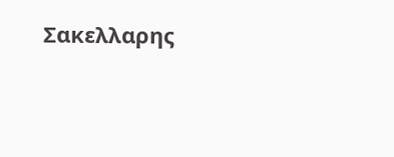Σακελλαρης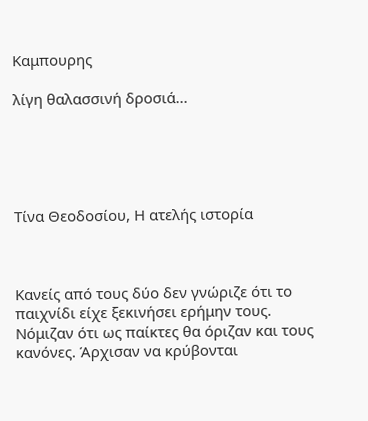Καμπουρης

λίγη θαλασσινή δροσιά...





Τίνα Θεοδοσίου, Η ατελής ιστορία



Κανείς από τους δύο δεν γνώριζε ότι το παιχνίδι είχε ξεκινήσει ερήμην τους. Νόμιζαν ότι ως παίκτες θα όριζαν και τους κανόνες. Άρχισαν να κρύβονται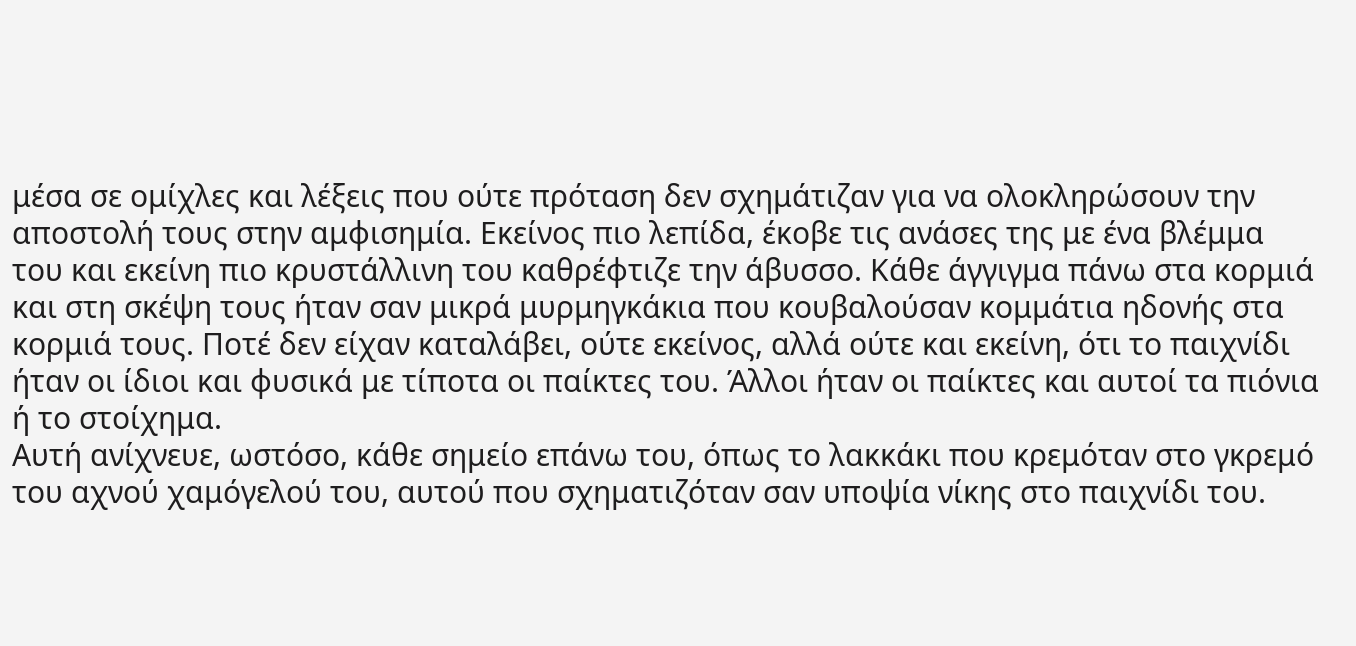μέσα σε ομίχλες και λέξεις που ούτε πρόταση δεν σχημάτιζαν για να ολοκληρώσουν την αποστολή τους στην αμφισημία. Εκείνος πιο λεπίδα, έκοβε τις ανάσες της με ένα βλέμμα του και εκείνη πιο κρυστάλλινη του καθρέφτιζε την άβυσσο. Κάθε άγγιγμα πάνω στα κορμιά και στη σκέψη τους ήταν σαν μικρά μυρμηγκάκια που κουβαλούσαν κομμάτια ηδονής στα κορμιά τους. Ποτέ δεν είχαν καταλάβει, ούτε εκείνος, αλλά ούτε και εκείνη, ότι το παιχνίδι ήταν οι ίδιοι και φυσικά με τίποτα οι παίκτες του. Άλλοι ήταν οι παίκτες και αυτοί τα πιόνια ή το στοίχημα.
Αυτή ανίχνευε, ωστόσο, κάθε σημείο επάνω του, όπως το λακκάκι που κρεμόταν στο γκρεμό του αχνού χαμόγελού του, αυτού που σχηματιζόταν σαν υποψία νίκης στο παιχνίδι του.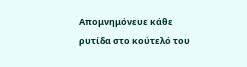Απομνημόνευε κάθε ρυτίδα στο κούτελό του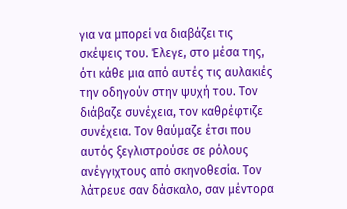για να μπορεί να διαβάζει τις σκέψεις του. Έλεγε, στο μέσα της, ότι κάθε μια από αυτές τις αυλακιές την οδηγούν στην ψυχή του. Τον διάβαζε συνέχεια, τον καθρέφτιζε συνέχεια. Τον θαύμαζε έτσι που αυτός ξεγλιστρούσε σε ρόλους ανέγγιχτους από σκηνοθεσία. Τον λάτρευε σαν δάσκαλο, σαν μέντορα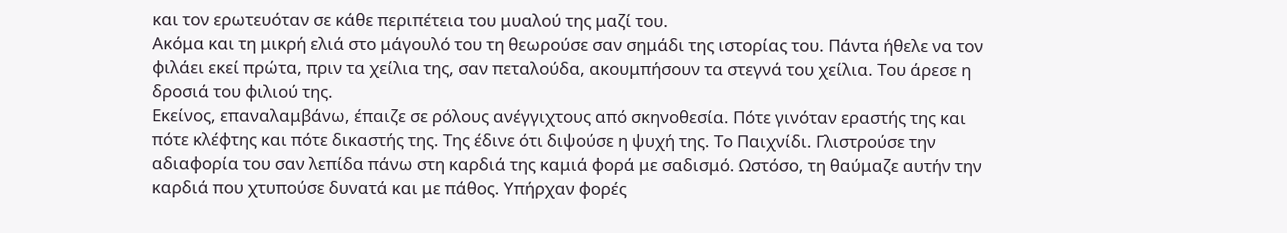και τον ερωτευόταν σε κάθε περιπέτεια του μυαλού της μαζί του.
Ακόμα και τη μικρή ελιά στο μάγουλό του τη θεωρούσε σαν σημάδι της ιστορίας του. Πάντα ήθελε να τον φιλάει εκεί πρώτα, πριν τα χείλια της, σαν πεταλούδα, ακουμπήσουν τα στεγνά του χείλια. Του άρεσε η δροσιά του φιλιού της.
Εκείνος, επαναλαμβάνω, έπαιζε σε ρόλους ανέγγιχτους από σκηνοθεσία. Πότε γινόταν εραστής της και πότε κλέφτης και πότε δικαστής της. Της έδινε ότι διψούσε η ψυχή της. Το Παιχνίδι. Γλιστρούσε την αδιαφορία του σαν λεπίδα πάνω στη καρδιά της καμιά φορά με σαδισμό. Ωστόσο, τη θαύμαζε αυτήν την καρδιά που χτυπούσε δυνατά και με πάθος. Υπήρχαν φορές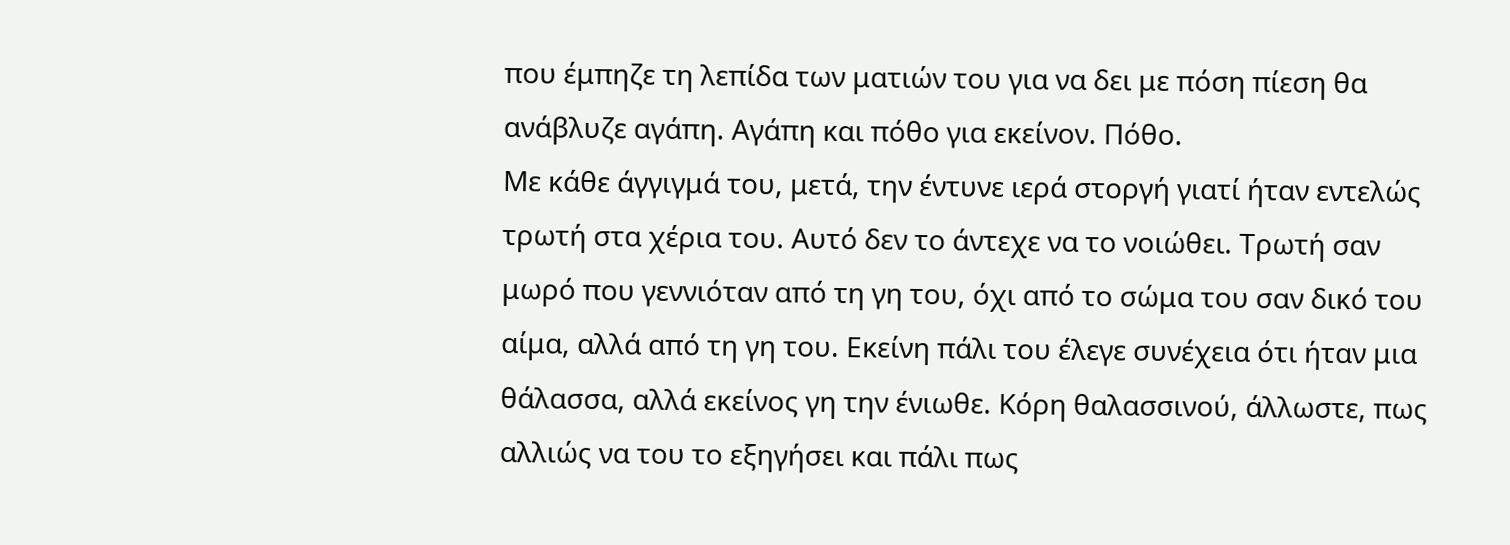που έμπηζε τη λεπίδα των ματιών του για να δει με πόση πίεση θα ανάβλυζε αγάπη. Αγάπη και πόθο για εκείνον. Πόθο.
Με κάθε άγγιγμά του, μετά, την έντυνε ιερά στοργή γιατί ήταν εντελώς τρωτή στα χέρια του. Αυτό δεν το άντεχε να το νοιώθει. Τρωτή σαν μωρό που γεννιόταν από τη γη του, όχι από το σώμα του σαν δικό του αίμα, αλλά από τη γη του. Εκείνη πάλι του έλεγε συνέχεια ότι ήταν μια θάλασσα, αλλά εκείνος γη την ένιωθε. Κόρη θαλασσινού, άλλωστε, πως αλλιώς να του το εξηγήσει και πάλι πως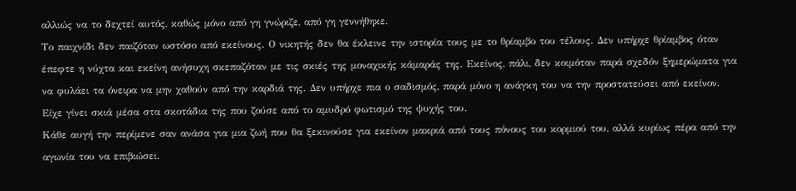αλλιώς να το δεχτεί αυτός, καθώς μόνο από γη γνώριζε, από γη γεννήθηκε.
Το παιχνίδι δεν παιζόταν ωστόσο από εκείνους. Ο νικητής δεν θα έκλεινε την ιστορία τους με το θρίαμβο του τέλους. Δεν υπήρχε θρίαμβος όταν έπεφτε η νύχτα και εκείνη ανήσυχη σκεπαζόταν με τις σκιές της μοναχικής κάμαράς της. Εκείνος, πάλι, δεν κοιμόταν παρά σχεδόν ξημερώματα για να φυλάει τα όνειρα να μην χαθούν από την καρδιά της. Δεν υπήρχε πια ο σαδισμός, παρά μόνο η ανάγκη του να την προστατεύσει από εκείνον. Είχε γίνει σκιά μέσα στα σκοτάδια της που ζούσε από το αμυδρό φωτισμό της ψυχής του.
Κάθε αυγή την περίμενε σαν ανάσα για μια ζωή που θα ξεκινούσε για εκείνον μακριά από τους πόνους του κορμιού του, αλλά κυρίως πέρα από την αγωνία του να επιβιώσει.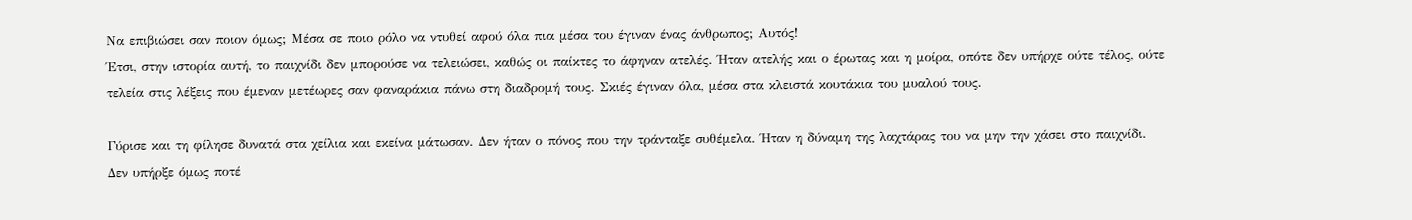Να επιβιώσει σαν ποιον όμως; Μέσα σε ποιο ρόλο να ντυθεί αφού όλα πια μέσα του έγιναν ένας άνθρωπος; Αυτός!
Έτσι, στην ιστορία αυτή, το παιχνίδι δεν μπορούσε να τελειώσει, καθώς οι παίκτες το άφηναν ατελές. Ήταν ατελής και ο έρωτας και η μοίρα, οπότε δεν υπήρχε ούτε τέλος, ούτε τελεία στις λέξεις που έμεναν μετέωρες σαν φαναράκια πάνω στη διαδρομή τους. Σκιές έγιναν όλα, μέσα στα κλειστά κουτάκια του μυαλού τους.

Γύρισε και τη φίλησε δυνατά στα χείλια και εκείνα μάτωσαν. Δεν ήταν ο πόνος που την τράνταξε συθέμελα. Ήταν η δύναμη της λαχτάρας του να μην την χάσει στο παιχνίδι.
Δεν υπήρξε όμως ποτέ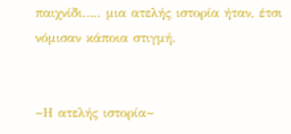παιχνίδι….. μια ατελής ιστορία ήταν, έτσι νόμισαν κάποια στιγμή.


~Η ατελής ιστορία~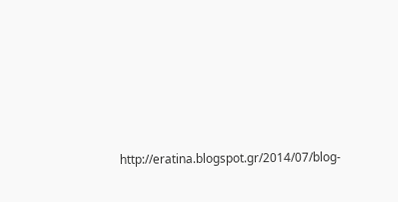http://eratina.blogspot.gr/2014/07/blog-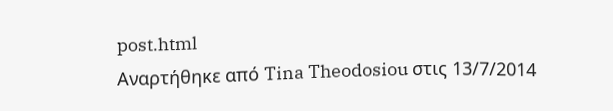post.html
Αναρτήθηκε από Tina Theodosiou στις 13/7/2014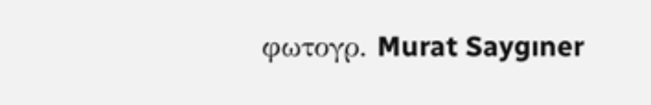φωτογρ. Murat Saygıner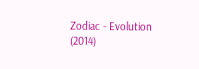Zodiac - Evolution (2014)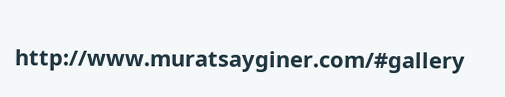http://www.muratsayginer.com/#gallery